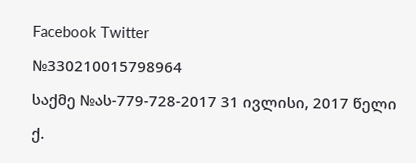Facebook Twitter

№330210015798964

საქმე №ას-779-728-2017 31 ივლისი, 2017 წელი

ქ.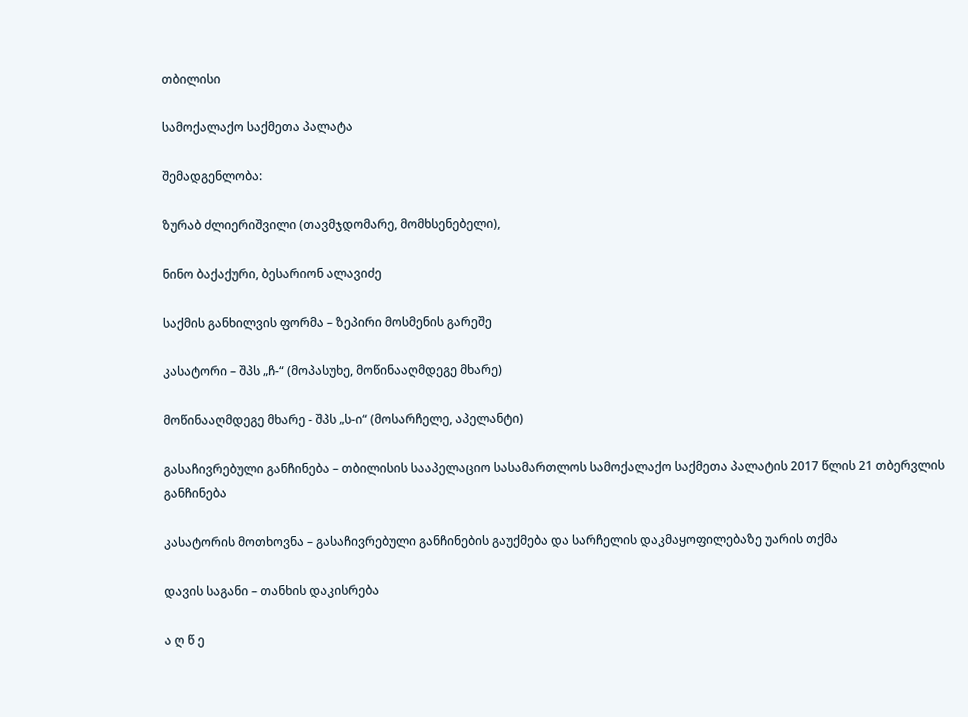თბილისი

სამოქალაქო საქმეთა პალატა

შემადგენლობა:

ზურაბ ძლიერიშვილი (თავმჯდომარე, მომხსენებელი),

ნინო ბაქაქური, ბესარიონ ალავიძე

საქმის განხილვის ფორმა – ზეპირი მოსმენის გარეშე

კასატორი – შპს „ჩ-“ (მოპასუხე, მოწინააღმდეგე მხარე)

მოწინააღმდეგე მხარე - შპს „ს-ი“ (მოსარჩელე, აპელანტი)

გასაჩივრებული განჩინება – თბილისის სააპელაციო სასამართლოს სამოქალაქო საქმეთა პალატის 2017 წლის 21 თბერვლის განჩინება

კასატორის მოთხოვნა – გასაჩივრებული განჩინების გაუქმება და სარჩელის დაკმაყოფილებაზე უარის თქმა

დავის საგანი – თანხის დაკისრება

ა ღ წ ე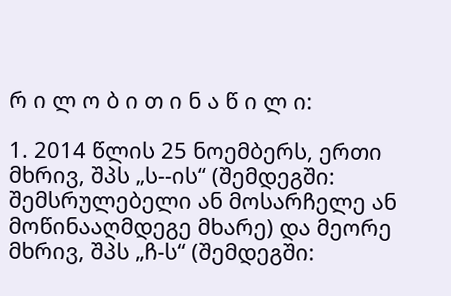რ ი ლ ო ბ ი თ ი ნ ა წ ი ლ ი:

1. 2014 წლის 25 ნოემბერს, ერთი მხრივ, შპს „ს--ის“ (შემდეგში: შემსრულებელი ან მოსარჩელე ან მოწინააღმდეგე მხარე) და მეორე მხრივ, შპს „ჩ-ს“ (შემდეგში: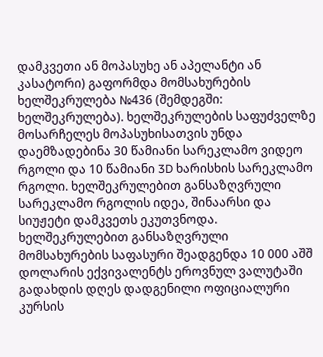დამკვეთი ან მოპასუხე ან აპელანტი ან კასატორი) გაფორმდა მომსახურების ხელშეკრულება №436 (შემდეგში: ხელშეკრულება). ხელშეკრულების საფუძველზე მოსარჩელეს მოპასუხისათვის უნდა დაემზადებინა 30 წამიანი სარეკლამო ვიდეო რგოლი და 10 წამიანი 3D ხარისხის სარეკლამო რგოლი. ხელშეკრულებით განსაზღვრული სარეკლამო რგოლის იდეა, შინაარსი და სიუჟეტი დამკვეთს ეკუთვნოდა. ხელშეკრულებით განსაზღვრული მომსახურების საფასური შეადგენდა 10 000 აშშ დოლარის ექვივალენტს ეროვნულ ვალუტაში გადახდის დღეს დადგენილი ოფიციალური კურსის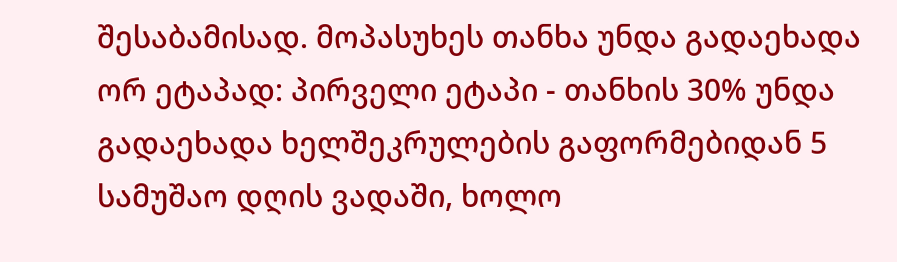შესაბამისად. მოპასუხეს თანხა უნდა გადაეხადა ორ ეტაპად: პირველი ეტაპი - თანხის 30% უნდა გადაეხადა ხელშეკრულების გაფორმებიდან 5 სამუშაო დღის ვადაში, ხოლო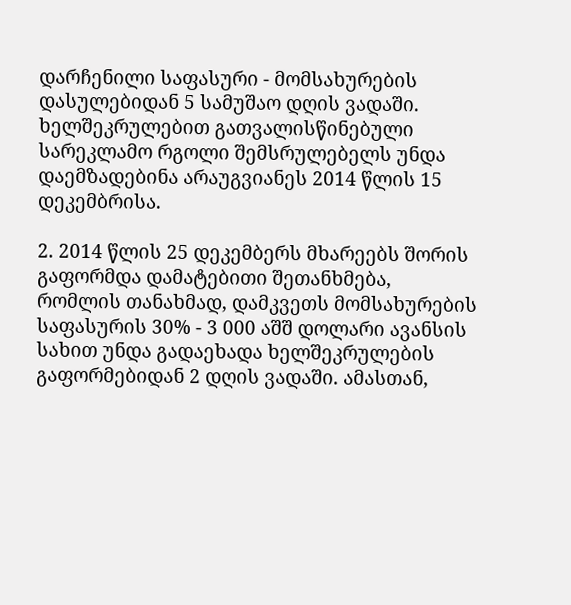დარჩენილი საფასური - მომსახურების დასულებიდან 5 სამუშაო დღის ვადაში. ხელშეკრულებით გათვალისწინებული სარეკლამო რგოლი შემსრულებელს უნდა დაემზადებინა არაუგვიანეს 2014 წლის 15 დეკემბრისა.

2. 2014 წლის 25 დეკემბერს მხარეებს შორის გაფორმდა დამატებითი შეთანხმება, რომლის თანახმად, დამკვეთს მომსახურების საფასურის 30% - 3 000 აშშ დოლარი ავანსის სახით უნდა გადაეხადა ხელშეკრულების გაფორმებიდან 2 დღის ვადაში. ამასთან,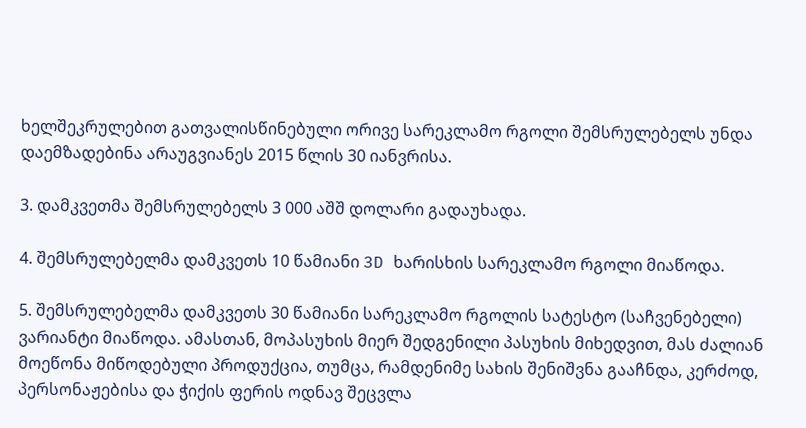ხელშეკრულებით გათვალისწინებული ორივე სარეკლამო რგოლი შემსრულებელს უნდა დაემზადებინა არაუგვიანეს 2015 წლის 30 იანვრისა.

3. დამკვეთმა შემსრულებელს 3 000 აშშ დოლარი გადაუხადა.

4. შემსრულებელმა დამკვეთს 10 წამიანი 3D ხარისხის სარეკლამო რგოლი მიაწოდა.

5. შემსრულებელმა დამკვეთს 30 წამიანი სარეკლამო რგოლის სატესტო (საჩვენებელი) ვარიანტი მიაწოდა. ამასთან, მოპასუხის მიერ შედგენილი პასუხის მიხედვით, მას ძალიან მოეწონა მიწოდებული პროდუქცია, თუმცა, რამდენიმე სახის შენიშვნა გააჩნდა, კერძოდ, პერსონაჟებისა და ჭიქის ფერის ოდნავ შეცვლა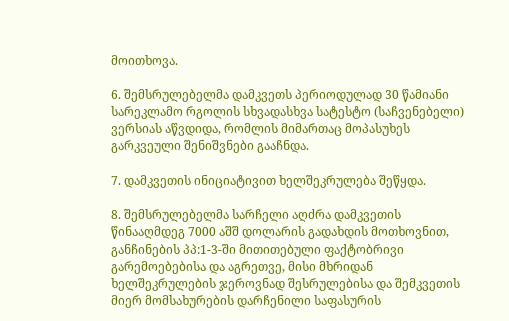მოითხოვა.

6. შემსრულებელმა დამკვეთს პერიოდულად 30 წამიანი სარეკლამო რგოლის სხვადასხვა სატესტო (საჩვენებელი) ვერსიას აწვდიდა, რომლის მიმართაც მოპასუხეს გარკვეული შენიშვნები გააჩნდა.

7. დამკვეთის ინიციატივით ხელშეკრულება შეწყდა.

8. შემსრულებელმა სარჩელი აღძრა დამკვეთის წინააღმდეგ 7000 აშშ დოლარის გადახდის მოთხოვნით, განჩინების პპ:1-3-ში მითითებული ფაქტობრივი გარემოებებისა და აგრეთვე, მისი მხრიდან ხელშეკრულების ჯეროვნად შესრულებისა და შემკვეთის მიერ მომსახურების დარჩენილი საფასურის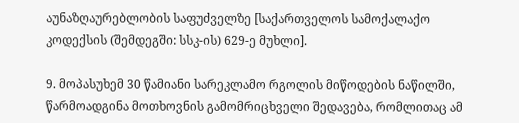აუნაზღაურებლობის საფუძველზე [საქართველოს სამოქალაქო კოდექსის (შემდეგში: სსკ-ის) 629-ე მუხლი].

9. მოპასუხემ 30 წამიანი სარეკლამო რგოლის მიწოდების ნაწილში, წარმოადგინა მოთხოვნის გამომრიცხველი შედავება, რომლითაც ამ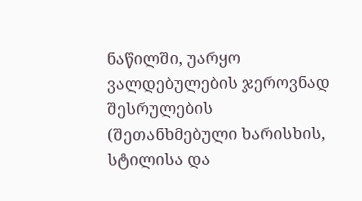ნაწილში, უარყო ვალდებულების ჯეროვნად შესრულების (შეთანხმებული ხარისხის, სტილისა და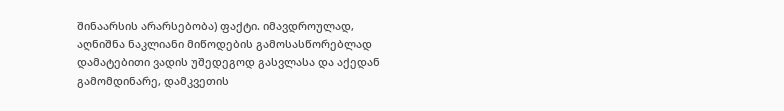შინაარსის არარსებობა) ფაქტი. იმავდროულად, აღნიშნა ნაკლიანი მიწოდების გამოსასწორებლად დამატებითი ვადის უშედეგოდ გასვლასა და აქედან გამომდინარე, დამკვეთის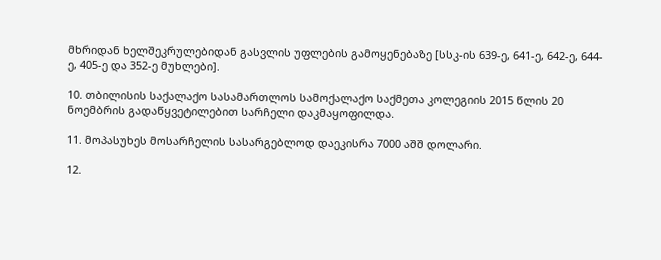მხრიდან ხელშეკრულებიდან გასვლის უფლების გამოყენებაზე [სსკ-ის 639-ე, 641-ე, 642-ე, 644-ე, 405-ე და 352-ე მუხლები].

10. თბილისის საქალაქო სასამართლოს სამოქალაქო საქმეთა კოლეგიის 2015 წლის 20 ნოემბრის გადაწყვეტილებით სარჩელი დაკმაყოფილდა.

11. მოპასუხეს მოსარჩელის სასარგებლოდ დაეკისრა 7000 აშშ დოლარი.

12.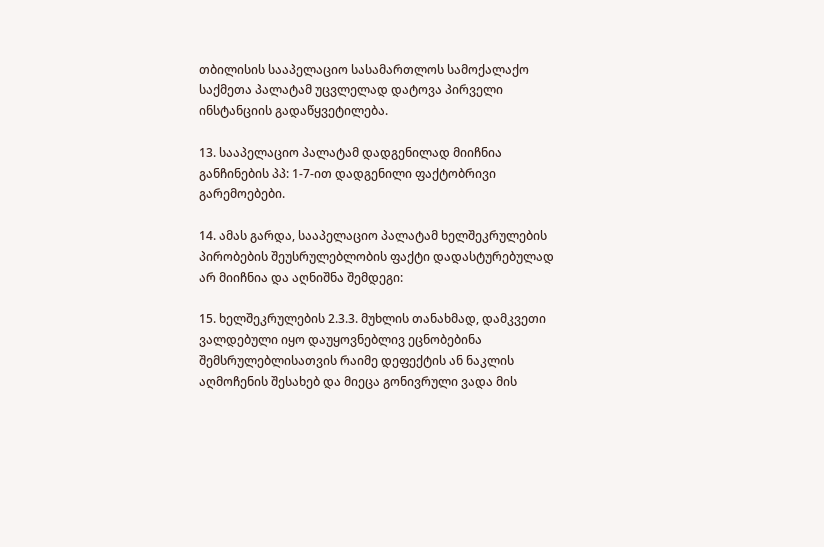თბილისის სააპელაციო სასამართლოს სამოქალაქო საქმეთა პალატამ უცვლელად დატოვა პირველი ინსტანციის გადაწყვეტილება.

13. სააპელაციო პალატამ დადგენილად მიიჩნია განჩინების პპ: 1-7-ით დადგენილი ფაქტობრივი გარემოებები.

14. ამას გარდა, სააპელაციო პალატამ ხელშეკრულების პირობების შეუსრულებლობის ფაქტი დადასტურებულად არ მიიჩნია და აღნიშნა შემდეგი:

15. ხელშეკრულების 2.3.3. მუხლის თანახმად, დამკვეთი ვალდებული იყო დაუყოვნებლივ ეცნობებინა შემსრულებლისათვის რაიმე დეფექტის ან ნაკლის აღმოჩენის შესახებ და მიეცა გონივრული ვადა მის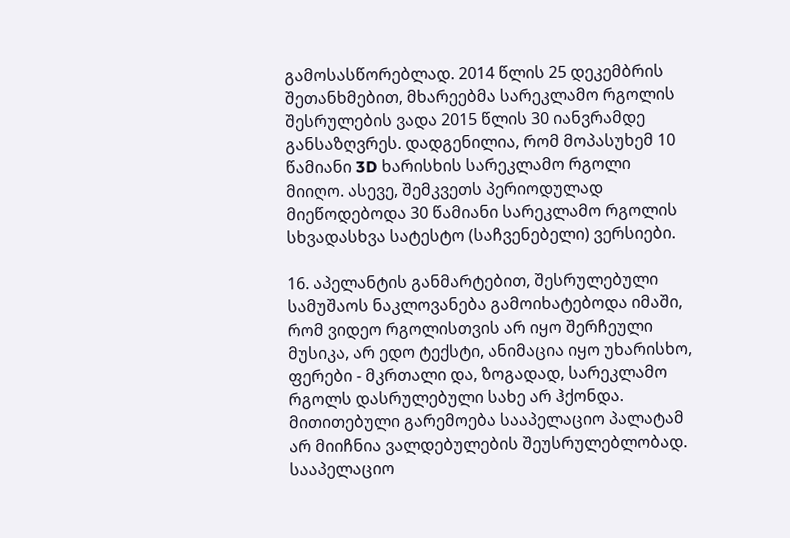გამოსასწორებლად. 2014 წლის 25 დეკემბრის შეთანხმებით, მხარეებმა სარეკლამო რგოლის შესრულების ვადა 2015 წლის 30 იანვრამდე განსაზღვრეს. დადგენილია, რომ მოპასუხემ 10 წამიანი 3D ხარისხის სარეკლამო რგოლი მიიღო. ასევე, შემკვეთს პერიოდულად მიეწოდებოდა 30 წამიანი სარეკლამო რგოლის სხვადასხვა სატესტო (საჩვენებელი) ვერსიები.

16. აპელანტის განმარტებით, შესრულებული სამუშაოს ნაკლოვანება გამოიხატებოდა იმაში, რომ ვიდეო რგოლისთვის არ იყო შერჩეული მუსიკა, არ ედო ტექსტი, ანიმაცია იყო უხარისხო, ფერები - მკრთალი და, ზოგადად, სარეკლამო რგოლს დასრულებული სახე არ ჰქონდა. მითითებული გარემოება სააპელაციო პალატამ არ მიიჩნია ვალდებულების შეუსრულებლობად. სააპელაციო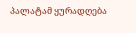პალატამ ყურადღება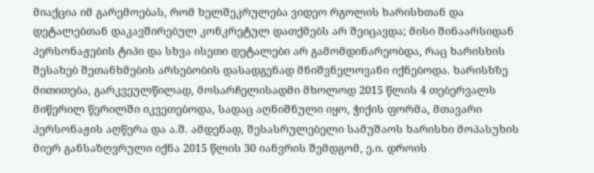მიაქცია იმ გარემოებას, რომ ხელშეკრულება ვიდეო რგოლის ხარისხთან და დეტალებთან დაკავშირებულ კონკრეტულ დათქმებს არ შეიცავდა; მისი შინაარსიდან პერსონაჟების ტიპი და სხვა ისეთი დეტალები არ გამომდინარეობდა, რაც ხარისხის შესახებ შეთანხმების არსებობის დასადგენად მნიშვნელოვანი იქნებოდა. ხარისხზე მითითება, გარკვეულწილად, მოსარჩელისადმი მხოლოდ 2015 წლის 4 თებერვალს მიწერილ წერილში იკვეთებოდა, სადაც აღნიშნული იყო, ჭიქის ფორმა, მთავარი პერსონაჟის აღწერა და ა.შ. ამდენად, შესასრულებელი სამუშაოს ხარისხი მოპასუხის მიერ განსაზღვრული იქნა 2015 წლის 30 იანვრის შემდგომ, ე.ი. დროის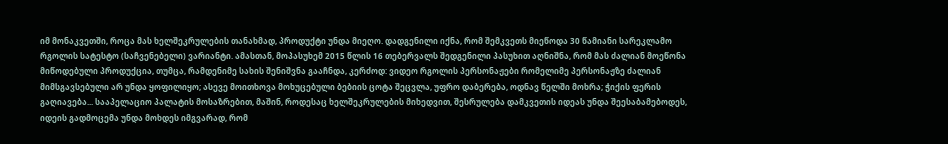იმ მონაკვეთში, როცა მას ხელშეკრულების თანახმად, პროდუქტი უნდა მიეღო. დადგენილი იქნა, რომ შემკვეთს მიეწოდა 30 წამიანი სარეკლამო რგოლის სატესტო (საჩვენებელი) ვარიანტი. ამასთან, მოპასუხემ 2015 წლის 16 თებერვალს შედგენილი პასუხით აღნიშნა, რომ მას ძალიან მოეწონა მიწოდებული პროდუქცია, თუმცა, რამდენიმე სახის შენიშვნა გააჩნდა, კერძოდ: ვიდეო რგოლის პერსონაჟები რომელიმე პერსონაჟზე ძალიან მიმსგავსებული არ უნდა ყოფილიყო; ასევე მოითხოვა მოხუცებული ბებიის ცოტა შეცვლა, უფრო დაბერება, ოდნავ წელში მოხრა; ჭიქის ფერის გაღიავება... სააპელაციო პალატის მოსაზრებით, მაშინ, როდესაც ხელშეკრულების მიხედვით, შესრულება დამკვეთის იდეას უნდა შეესაბამებოდეს, იდეის გადმოცემა უნდა მოხდეს იმგვარად, რომ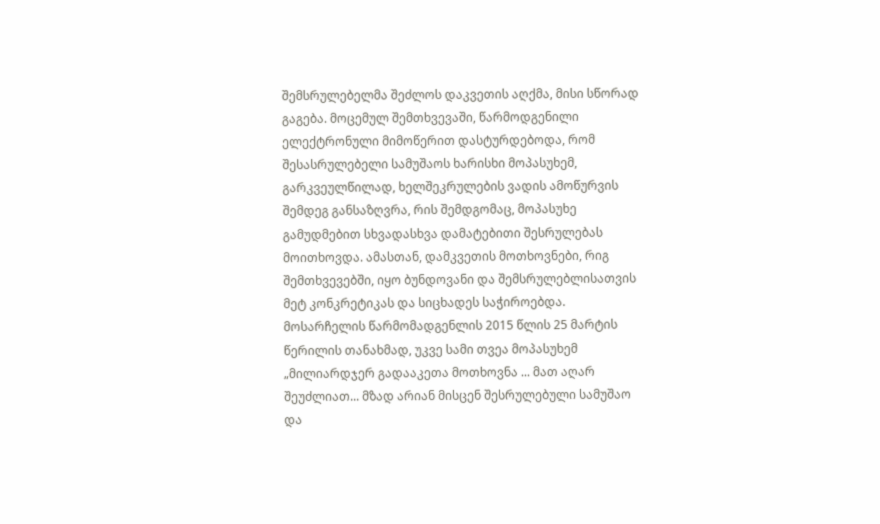შემსრულებელმა შეძლოს დაკვეთის აღქმა, მისი სწორად გაგება. მოცემულ შემთხვევაში, წარმოდგენილი ელექტრონული მიმოწერით დასტურდებოდა, რომ შესასრულებელი სამუშაოს ხარისხი მოპასუხემ, გარკვეულწილად, ხელშეკრულების ვადის ამოწურვის შემდეგ განსაზღვრა, რის შემდგომაც, მოპასუხე გამუდმებით სხვადასხვა დამატებითი შესრულებას მოითხოვდა. ამასთან, დამკვეთის მოთხოვნები, რიგ შემთხვევებში, იყო ბუნდოვანი და შემსრულებლისათვის მეტ კონკრეტიკას და სიცხადეს საჭიროებდა. მოსარჩელის წარმომადგენლის 2015 წლის 25 მარტის წერილის თანახმად, უკვე სამი თვეა მოპასუხემ „მილიარდჯერ გადააკეთა მოთხოვნა ... მათ აღარ შეუძლიათ... მზად არიან მისცენ შესრულებული სამუშაო და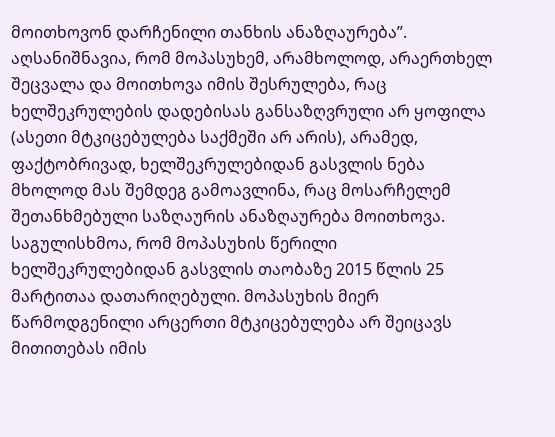მოითხოვონ დარჩენილი თანხის ანაზღაურება”. აღსანიშნავია, რომ მოპასუხემ, არამხოლოდ, არაერთხელ შეცვალა და მოითხოვა იმის შესრულება, რაც ხელშეკრულების დადებისას განსაზღვრული არ ყოფილა (ასეთი მტკიცებულება საქმეში არ არის), არამედ, ფაქტობრივად, ხელშეკრულებიდან გასვლის ნება მხოლოდ მას შემდეგ გამოავლინა, რაც მოსარჩელემ შეთანხმებული საზღაურის ანაზღაურება მოითხოვა. საგულისხმოა, რომ მოპასუხის წერილი ხელშეკრულებიდან გასვლის თაობაზე 2015 წლის 25 მარტითაა დათარიღებული. მოპასუხის მიერ წარმოდგენილი არცერთი მტკიცებულება არ შეიცავს მითითებას იმის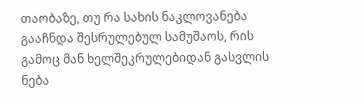თაობაზე, თუ რა სახის ნაკლოვანება გააჩნდა შესრულებულ სამუშაოს, რის გამოც მან ხელშეკრულებიდან გასვლის ნება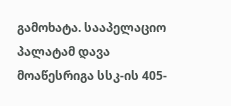გამოხატა. სააპელაციო პალატამ დავა მოაწესრიგა სსკ-ის 405-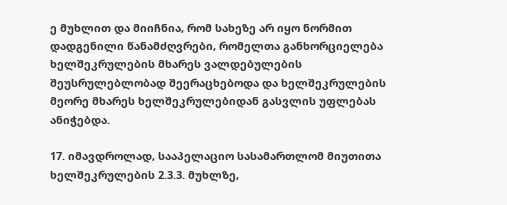ე მუხლით და მიიჩნია, რომ სახეზე არ იყო ნორმით დადგენილი წანამძღვრები, რომელთა განხორციელება ხელშეკრულების მხარეს ვალდებულების შეუსრულებლობად შეერაცხებოდა და ხელშეკრულების მეორე მხარეს ხელშეკრულებიდან გასვლის უფლებას ანიჭებდა.

17. იმავდროლად, სააპელაციო სასამართლომ მიუთითა ხელშეკრულების 2.3.3. მუხლზე,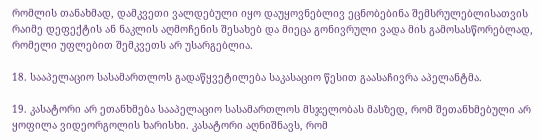რომლის თანახმად, დამკვეთი ვალდებული იყო დაუყოვნებლივ ეცნობებინა შემსრულებლისათვის რაიმე დეფექტის ან ნაკლის აღმოჩენის შესახებ და მიეცა გონივრული ვადა მის გამოსასწორებლად, რომელი უფლებით შემკვეთს არ უსარგებლია.

18. სააპელაციო სასამართლოს გადაწყვეტილება საკასაციო წესით გაასაჩივრა აპელანტმა.

19. კასატორი არ ეთანხმება სააპელაციო სასამართლოს მსჯელობას მასზედ, რომ შეთანხმებული არ ყოფილა ვიდეორგოლის ხარისხი. კასატორი აღნიშნავს, რომ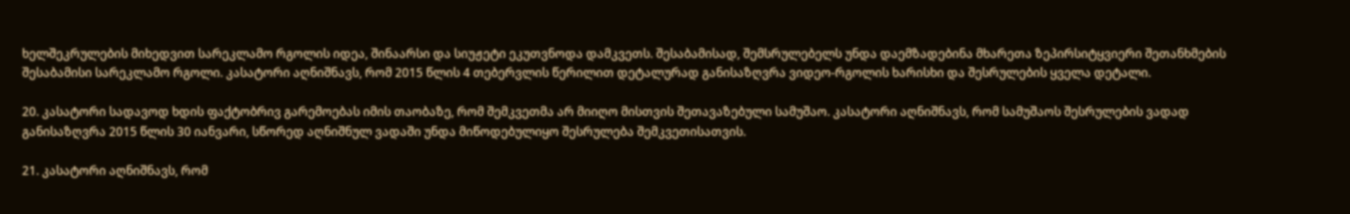ხელშეკრულების მიხედვით სარეკლამო რგოლის იდეა, შინაარსი და სიუჟეტი ეკუთვნოდა დამკვეთს. შესაბამისად, შემსრულებელს უნდა დაემზადებინა მხარეთა ზეპირსიტყვიერი შეთანხმების შესაბამისი სარეკლამო რგოლი. კასატორი აღნიშნავს, რომ 2015 წლის 4 თებერვლის წერილით დეტალურად განისაზღვრა ვიდეო-რგოლის ხარისხი და შესრულების ყველა დეტალი.

20. კასატორი სადავოდ ხდის ფაქტობრივ გარემოებას იმის თაობაზე, რომ შემკვეთმა არ მიიღო მისთვის შეთავაზებული სამუშაო. კასატორი აღნიშნავს, რომ სამუშაოს შესრულების ვადად განისაზღვრა 2015 წლის 30 იანვარი, სწორედ აღნიშნულ ვადაში უნდა მიწოდებულიყო შესრულება შემკვეთისათვის.

21. კასატორი აღნიშნავს, რომ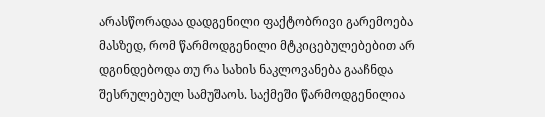არასწორადაა დადგენილი ფაქტობრივი გარემოება მასზედ, რომ წარმოდგენილი მტკიცებულებებით არ დგინდებოდა თუ რა სახის ნაკლოვანება გააჩნდა შესრულებულ სამუშაოს. საქმეში წარმოდგენილია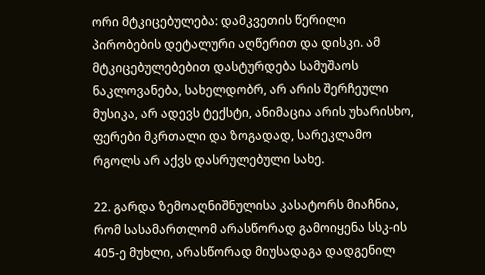ორი მტკიცებულება: დამკვეთის წერილი პირობების დეტალური აღწერით და დისკი. ამ მტკიცებულებებით დასტურდება სამუშაოს ნაკლოვანება, სახელდობრ, არ არის შერჩეული მუსიკა, არ ადევს ტექსტი, ანიმაცია არის უხარისხო, ფერები მკრთალი და ზოგადად, სარეკლამო რგოლს არ აქვს დასრულებული სახე.

22. გარდა ზემოაღნიშნულისა კასატორს მიაჩნია, რომ სასამართლომ არასწორად გამოიყენა სსკ-ის 405-ე მუხლი, არასწორად მიუსადაგა დადგენილ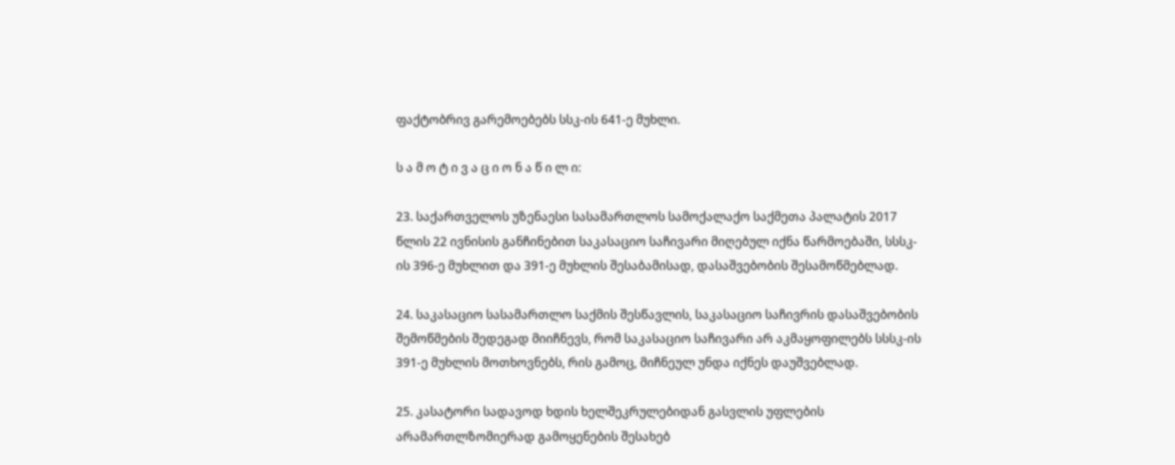ფაქტობრივ გარემოებებს სსკ-ის 641-ე მუხლი.

ს ა მ ო ტ ი ვ ა ც ი ო ნ ა წ ი ლ ი:

23. საქართველოს უზენაესი სასამართლოს სამოქალაქო საქმეთა პალატის 2017 წლის 22 ივნისის განჩინებით საკასაციო საჩივარი მიღებულ იქნა წარმოებაში, სსსკ-ის 396-ე მუხლით და 391-ე მუხლის შესაბამისად, დასაშვებობის შესამოწმებლად.

24. საკასაციო სასამართლო საქმის შესწავლის, საკასაციო საჩივრის დასაშვებობის შემოწმების შედეგად მიიჩნევს, რომ საკასაციო საჩივარი არ აკმაყოფილებს სსსკ-ის 391-ე მუხლის მოთხოვნებს, რის გამოც, მიჩნეულ უნდა იქნეს დაუშვებლად.

25. კასატორი სადავოდ ხდის ხელშეკრულებიდან გასვლის უფლების არამართლზომიერად გამოყენების შესახებ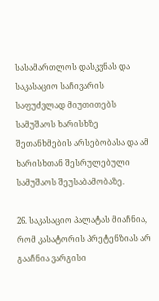სასამართლოს დასკვნას და საკასაციო საჩივარის საფუძვლად მიუთითებს სამუშაოს ხარისხზე შეთანხმების არსებობასა და ამ ხარისხთან შესრულებული სამუშაოს შეუსაბამობაზე.

26. საკასაციო პალატას მიაჩნია, რომ კასატორის პრეტენზიას არ გააჩნია ვარგისი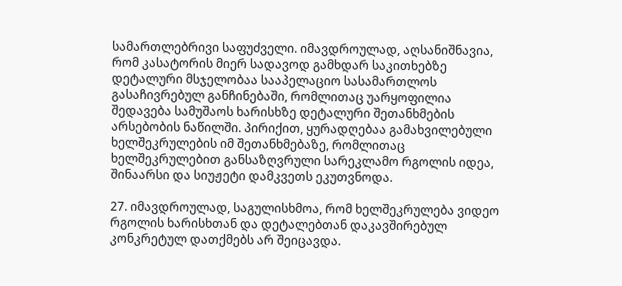სამართლებრივი საფუძველი. იმავდროულად, აღსანიშნავია, რომ კასატორის მიერ სადავოდ გამხდარ საკითხებზე დეტალური მსჯელობაა სააპელაციო სასამართლოს გასაჩივრებულ განჩინებაში, რომლითაც უარყოფილია შედავება სამუშაოს ხარისხზე დეტალური შეთანხმების არსებობის ნაწილში. პირიქით, ყურადღებაა გამახვილებული ხელშეკრულების იმ შეთანხმებაზე, რომლითაც ხელშეკრულებით განსაზღვრული სარეკლამო რგოლის იდეა, შინაარსი და სიუჟეტი დამკვეთს ეკუთვნოდა.

27. იმავდროულად, საგულისხმოა, რომ ხელშეკრულება ვიდეო რგოლის ხარისხთან და დეტალებთან დაკავშირებულ კონკრეტულ დათქმებს არ შეიცავდა.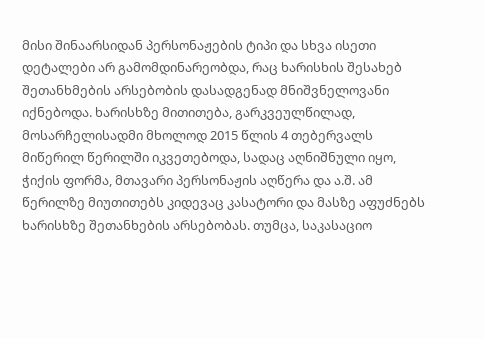მისი შინაარსიდან პერსონაჟების ტიპი და სხვა ისეთი დეტალები არ გამომდინარეობდა, რაც ხარისხის შესახებ შეთანხმების არსებობის დასადგენად მნიშვნელოვანი იქნებოდა. ხარისხზე მითითება, გარკვეულწილად, მოსარჩელისადმი მხოლოდ 2015 წლის 4 თებერვალს მიწერილ წერილში იკვეთებოდა, სადაც აღნიშნული იყო, ჭიქის ფორმა, მთავარი პერსონაჟის აღწერა და ა.შ. ამ წერილზე მიუთითებს კიდევაც კასატორი და მასზე აფუძნებს ხარისხზე შეთანხების არსებობას. თუმცა, საკასაციო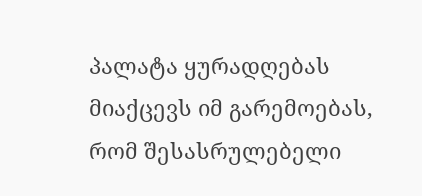პალატა ყურადღებას მიაქცევს იმ გარემოებას, რომ შესასრულებელი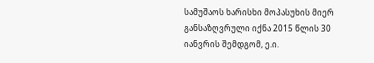სამუშაოს ხარისხი მოპასუხის მიერ განსაზღვრული იქნა 2015 წლის 30 იანვრის შემდგომ, ე.ი.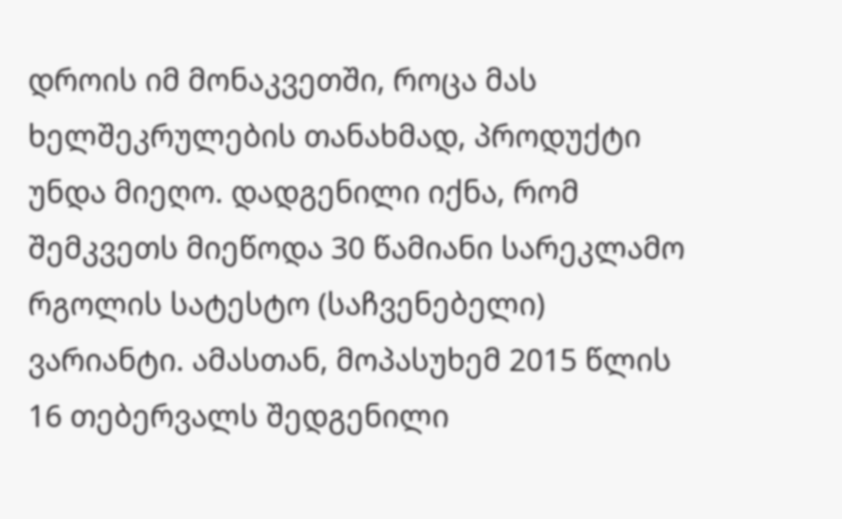დროის იმ მონაკვეთში, როცა მას ხელშეკრულების თანახმად, პროდუქტი უნდა მიეღო. დადგენილი იქნა, რომ შემკვეთს მიეწოდა 30 წამიანი სარეკლამო რგოლის სატესტო (საჩვენებელი) ვარიანტი. ამასთან, მოპასუხემ 2015 წლის 16 თებერვალს შედგენილი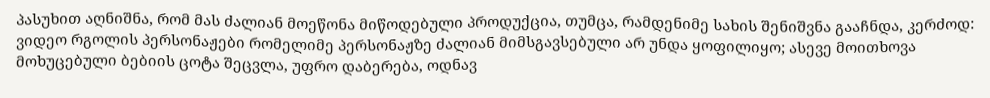პასუხით აღნიშნა, რომ მას ძალიან მოეწონა მიწოდებული პროდუქცია, თუმცა, რამდენიმე სახის შენიშვნა გააჩნდა, კერძოდ: ვიდეო რგოლის პერსონაჟები რომელიმე პერსონაჟზე ძალიან მიმსგავსებული არ უნდა ყოფილიყო; ასევე მოითხოვა მოხუცებული ბებიის ცოტა შეცვლა, უფრო დაბერება, ოდნავ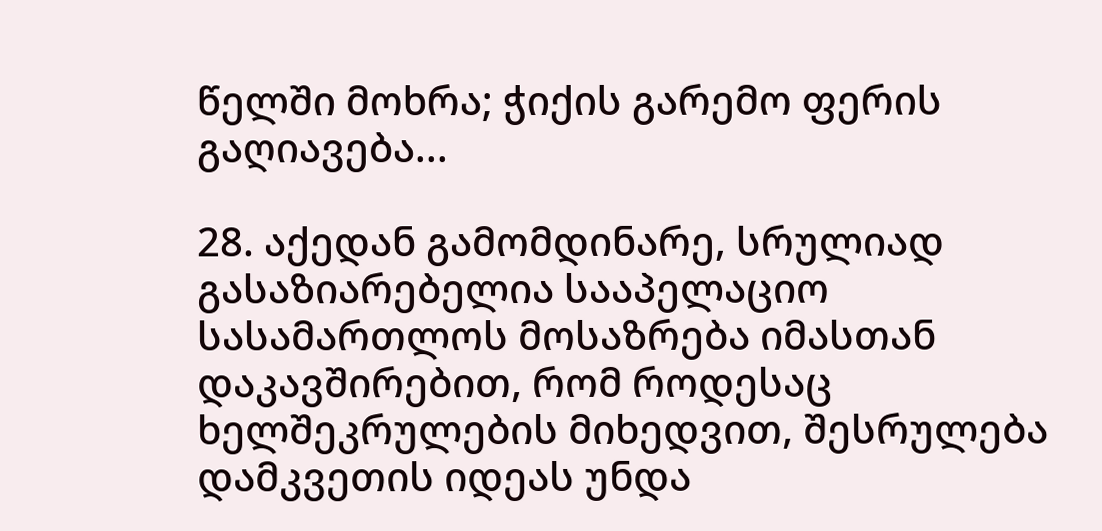წელში მოხრა; ჭიქის გარემო ფერის გაღიავება...

28. აქედან გამომდინარე, სრულიად გასაზიარებელია სააპელაციო სასამართლოს მოსაზრება იმასთან დაკავშირებით, რომ როდესაც ხელშეკრულების მიხედვით, შესრულება დამკვეთის იდეას უნდა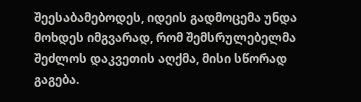შეესაბამებოდეს, იდეის გადმოცემა უნდა მოხდეს იმგვარად, რომ შემსრულებელმა შეძლოს დაკვეთის აღქმა, მისი სწორად გაგება.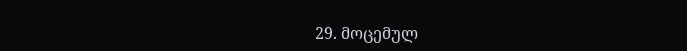29. მოცემულ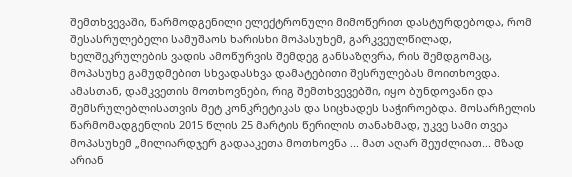შემთხვევაში, წარმოდგენილი ელექტრონული მიმოწერით დასტურდებოდა, რომ შესასრულებელი სამუშაოს ხარისხი მოპასუხემ, გარკვეულწილად, ხელშეკრულების ვადის ამოწურვის შემდეგ განსაზღვრა, რის შემდგომაც, მოპასუხე გამუდმებით სხვადასხვა დამატებითი შესრულებას მოითხოვდა. ამასთან, დამკვეთის მოთხოვნები, რიგ შემთხვევებში, იყო ბუნდოვანი და შემსრულებლისათვის მეტ კონკრეტიკას და სიცხადეს საჭიროებდა. მოსარჩელის წარმომადგენლის 2015 წლის 25 მარტის წერილის თანახმად, უკვე სამი თვეა მოპასუხემ „მილიარდჯერ გადააკეთა მოთხოვნა ... მათ აღარ შეუძლიათ... მზად არიან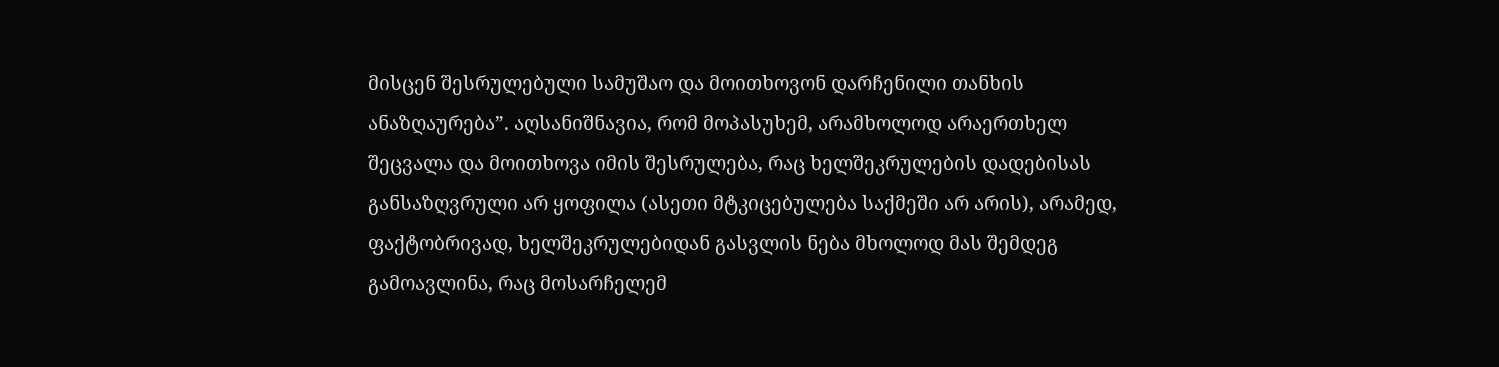მისცენ შესრულებული სამუშაო და მოითხოვონ დარჩენილი თანხის ანაზღაურება”. აღსანიშნავია, რომ მოპასუხემ, არამხოლოდ არაერთხელ შეცვალა და მოითხოვა იმის შესრულება, რაც ხელშეკრულების დადებისას განსაზღვრული არ ყოფილა (ასეთი მტკიცებულება საქმეში არ არის), არამედ, ფაქტობრივად, ხელშეკრულებიდან გასვლის ნება მხოლოდ მას შემდეგ გამოავლინა, რაც მოსარჩელემ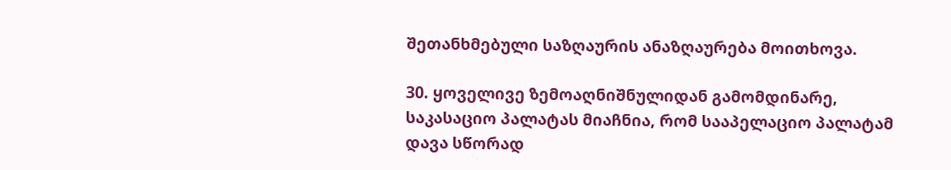შეთანხმებული საზღაურის ანაზღაურება მოითხოვა.

30. ყოველივე ზემოაღნიშნულიდან გამომდინარე, საკასაციო პალატას მიაჩნია, რომ სააპელაციო პალატამ დავა სწორად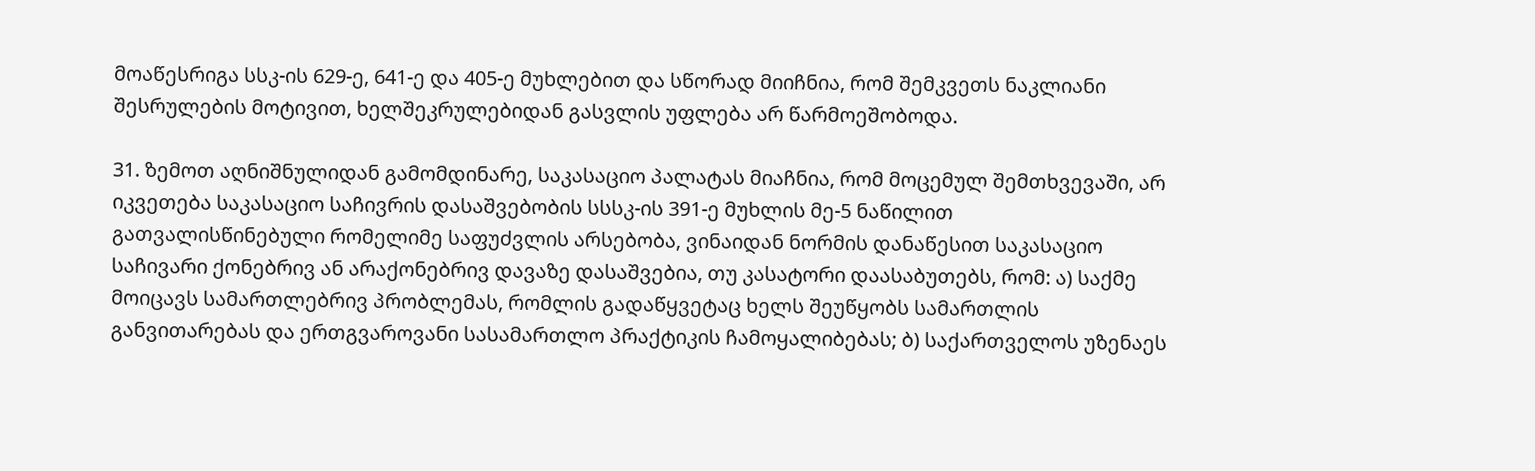მოაწესრიგა სსკ-ის 629-ე, 641-ე და 405-ე მუხლებით და სწორად მიიჩნია, რომ შემკვეთს ნაკლიანი შესრულების მოტივით, ხელშეკრულებიდან გასვლის უფლება არ წარმოეშობოდა.

31. ზემოთ აღნიშნულიდან გამომდინარე, საკასაციო პალატას მიაჩნია, რომ მოცემულ შემთხვევაში, არ იკვეთება საკასაციო საჩივრის დასაშვებობის სსსკ-ის 391-ე მუხლის მე-5 ნაწილით გათვალისწინებული რომელიმე საფუძვლის არსებობა, ვინაიდან ნორმის დანაწესით საკასაციო საჩივარი ქონებრივ ან არაქონებრივ დავაზე დასაშვებია, თუ კასატორი დაასაბუთებს, რომ: ა) საქმე მოიცავს სამართლებრივ პრობლემას, რომლის გადაწყვეტაც ხელს შეუწყობს სამართლის განვითარებას და ერთგვაროვანი სასამართლო პრაქტიკის ჩამოყალიბებას; ბ) საქართველოს უზენაეს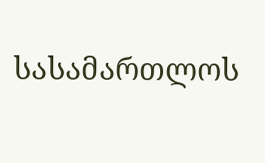სასამართლოს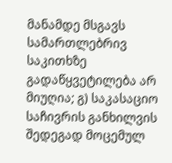მანამდე მსგავს სამართლებრივ საკითხზე გადაწყვეტილება არ მიუღია; გ) საკასაციო საჩივრის განხილვის შედეგად მოცემულ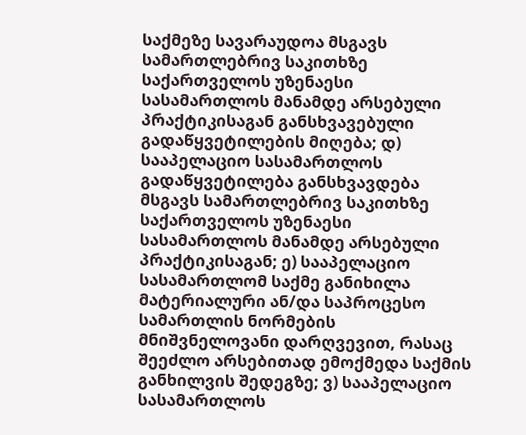საქმეზე სავარაუდოა მსგავს სამართლებრივ საკითხზე საქართველოს უზენაესი სასამართლოს მანამდე არსებული პრაქტიკისაგან განსხვავებული გადაწყვეტილების მიღება; დ) სააპელაციო სასამართლოს გადაწყვეტილება განსხვავდება მსგავს სამართლებრივ საკითხზე საქართველოს უზენაესი სასამართლოს მანამდე არსებული პრაქტიკისაგან; ე) სააპელაციო სასამართლომ საქმე განიხილა მატერიალური ან/და საპროცესო სამართლის ნორმების მნიშვნელოვანი დარღვევით, რასაც შეეძლო არსებითად ემოქმედა საქმის განხილვის შედეგზე; ვ) სააპელაციო სასამართლოს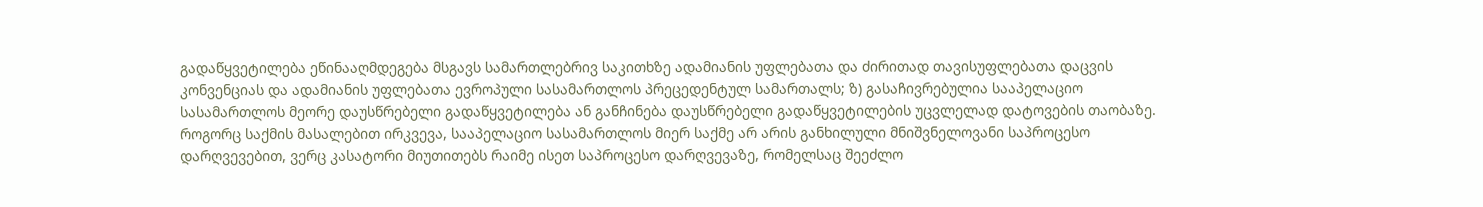გადაწყვეტილება ეწინააღმდეგება მსგავს სამართლებრივ საკითხზე ადამიანის უფლებათა და ძირითად თავისუფლებათა დაცვის კონვენციას და ადამიანის უფლებათა ევროპული სასამართლოს პრეცედენტულ სამართალს; ზ) გასაჩივრებულია სააპელაციო სასამართლოს მეორე დაუსწრებელი გადაწყვეტილება ან განჩინება დაუსწრებელი გადაწყვეტილების უცვლელად დატოვების თაობაზე. როგორც საქმის მასალებით ირკვევა, სააპელაციო სასამართლოს მიერ საქმე არ არის განხილული მნიშვნელოვანი საპროცესო დარღვევებით, ვერც კასატორი მიუთითებს რაიმე ისეთ საპროცესო დარღვევაზე, რომელსაც შეეძლო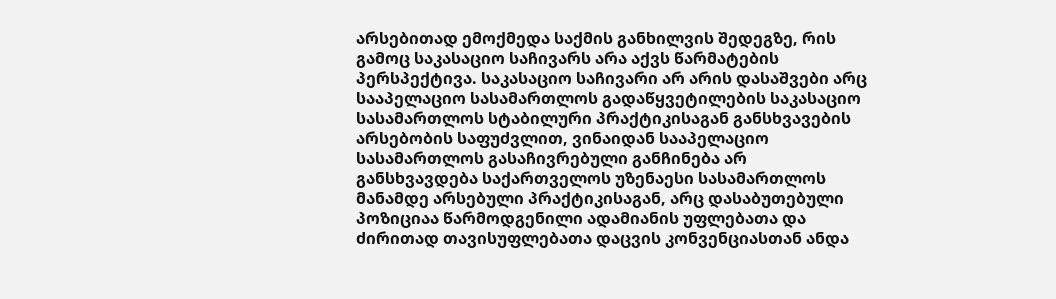არსებითად ემოქმედა საქმის განხილვის შედეგზე, რის გამოც საკასაციო საჩივარს არა აქვს წარმატების პერსპექტივა. საკასაციო საჩივარი არ არის დასაშვები არც სააპელაციო სასამართლოს გადაწყვეტილების საკასაციო სასამართლოს სტაბილური პრაქტიკისაგან განსხვავების არსებობის საფუძვლით, ვინაიდან სააპელაციო სასამართლოს გასაჩივრებული განჩინება არ განსხვავდება საქართველოს უზენაესი სასამართლოს მანამდე არსებული პრაქტიკისაგან, არც დასაბუთებული პოზიციაა წარმოდგენილი ადამიანის უფლებათა და ძირითად თავისუფლებათა დაცვის კონვენციასთან ანდა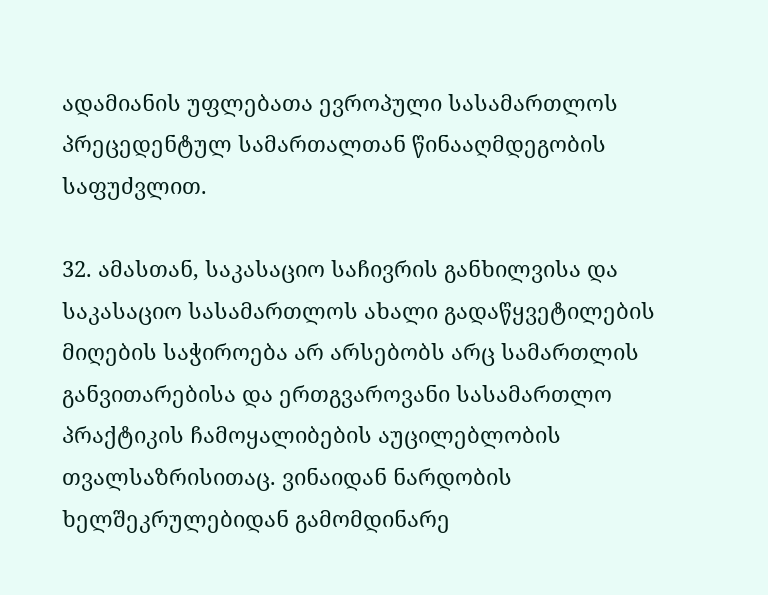ადამიანის უფლებათა ევროპული სასამართლოს პრეცედენტულ სამართალთან წინააღმდეგობის საფუძვლით.

32. ამასთან, საკასაციო საჩივრის განხილვისა და საკასაციო სასამართლოს ახალი გადაწყვეტილების მიღების საჭიროება არ არსებობს არც სამართლის განვითარებისა და ერთგვაროვანი სასამართლო პრაქტიკის ჩამოყალიბების აუცილებლობის თვალსაზრისითაც. ვინაიდან ნარდობის ხელშეკრულებიდან გამომდინარე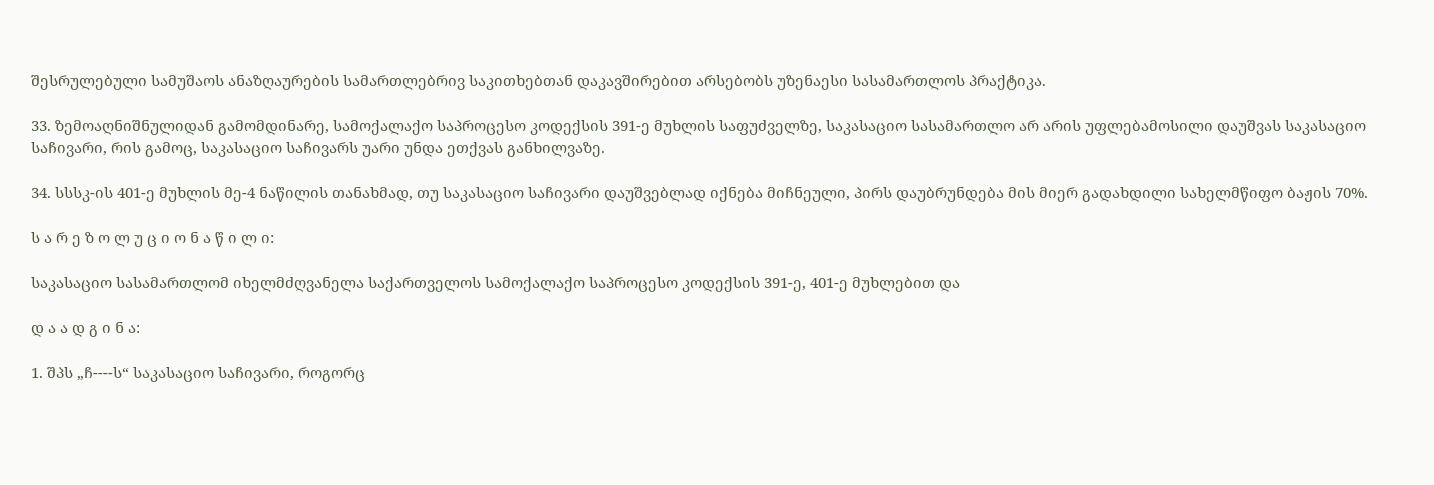შესრულებული სამუშაოს ანაზღაურების სამართლებრივ საკითხებთან დაკავშირებით არსებობს უზენაესი სასამართლოს პრაქტიკა.

33. ზემოაღნიშნულიდან გამომდინარე, სამოქალაქო საპროცესო კოდექსის 391-ე მუხლის საფუძველზე, საკასაციო სასამართლო არ არის უფლებამოსილი დაუშვას საკასაციო საჩივარი, რის გამოც, საკასაციო საჩივარს უარი უნდა ეთქვას განხილვაზე.

34. სსსკ-ის 401-ე მუხლის მე-4 ნაწილის თანახმად, თუ საკასაციო საჩივარი დაუშვებლად იქნება მიჩნეული, პირს დაუბრუნდება მის მიერ გადახდილი სახელმწიფო ბაჟის 70%.

ს ა რ ე ზ ო ლ უ ც ი ო ნ ა წ ი ლ ი:

საკასაციო სასამართლომ იხელმძღვანელა საქართველოს სამოქალაქო საპროცესო კოდექსის 391-ე, 401-ე მუხლებით და

დ ა ა დ გ ი ნ ა:

1. შპს „ჩ----ს“ საკასაციო საჩივარი, როგორც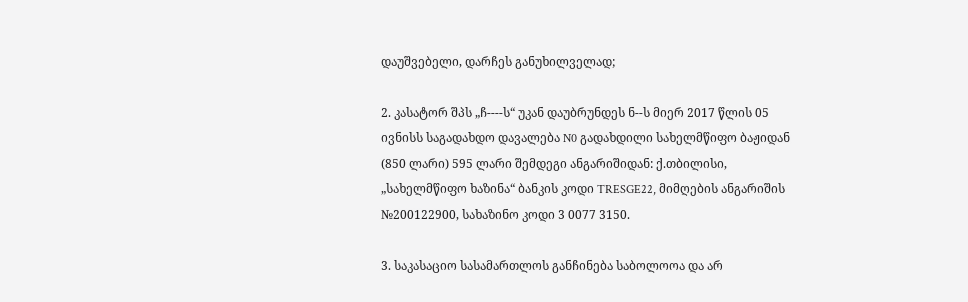დაუშვებელი, დარჩეს განუხილველად;

2. კასატორ შპს „ჩ----ს“ უკან დაუბრუნდეს ნ--ს მიერ 2017 წლის 05 ივნისს საგადახდო დავალება N0 გადახდილი სახელმწიფო ბაჟიდან (850 ლარი) 595 ლარი შემდეგი ანგარიშიდან: ქ.თბილისი, „სახელმწიფო ხაზინა“ ბანკის კოდი TRESGE22, მიმღების ანგარიშის №200122900, სახაზინო კოდი 3 0077 3150.

3. საკასაციო სასამართლოს განჩინება საბოლოოა და არ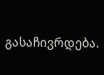გასაჩივრდება.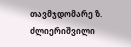თავმჯდომარე ზ. ძლიერიშვილი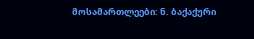მოსამართლეები: ნ. ბაქაქური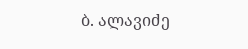ბ. ალავიძე